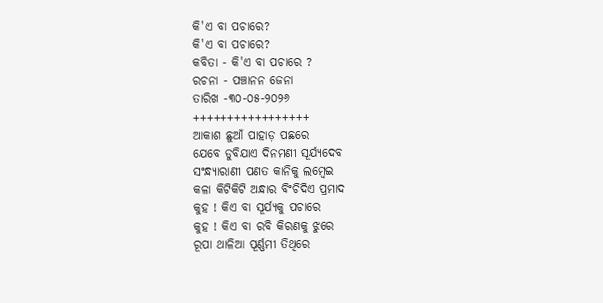କି'ଏ ବା ପଚାରେ?
କି'ଏ ବା ପଚାରେ?
କବିତା - କି'ଏ ବା ପଚାରେ ?
ରଚନା - ପଞ୍ଚାନନ ଜେନା
ତାରିଖ -୩୦-୦୫-୨୦୨୬
+++++++++++++++++
ଆକାଶ ଛୁଆଁ ପାହାଡ଼ ପଛରେ
ଯେବେ ଡୁବିଯାଏ ଦିନମଣୀ ସୂର୍ଯ୍ୟଦେବ
ସଂନ୍ଧ୍ୟାରାଣୀ ପଣତ କାନିକୁ ଲମ୍ବେଇ
କଳା କିଟିକିଟି ଅନ୍ଧାର ବିଂଚିଦିଏ ପ୍ରମାଦ
କୁହ ! କିଏ ବା ସୂର୍ଯ୍ୟକୁ ପଚାରେ
କୁହ ! କିଏ ବା ରବି କିରଣକୁ ଝୁରେ
ରୂପା ଥାଳିଆ ପୂର୍ଣ୍ଣମୀ ତିଥିରେ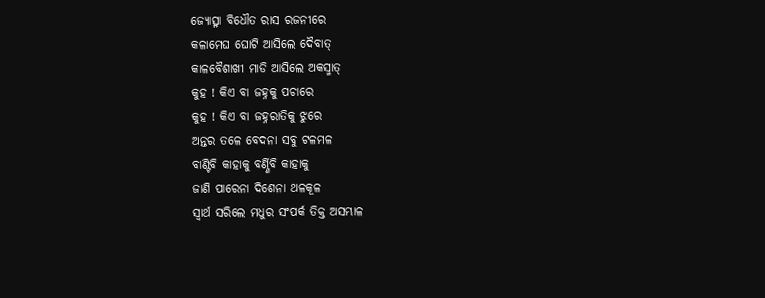ଜ୍ୟୋତ୍ସ୍ନା ବିଧୌତ ରାସ ରଜନୀରେ
କଳାମେଘ ଘୋଟି ଆସିଲେ ଦୈବାତ୍
କାଳବୈଶାଖୀ ମାଡି ଆସିଲେ ଅକସ୍ମାତ୍
କୁହ ! କିଏ ବା ଜହ୍ନକୁ ପଚାରେ
କୁହ ! କିଏ ବା ଜହ୍ନରାତିକୁ ଝୁରେ
ଅନ୍ତର ତଳେ ବେଦନା ସବୁ ଟଳମଳ
ବାଣ୍ଟିବି କାହାକୁ ବର୍ଣ୍ଣିବି କାହାକୁ
ଜାଣି ପାରେନା ଦିଶେନା ଥଳକୂଳ
ସ୍ୱାର୍ଥ ସରିଲେ ମଧୁର ସଂପର୍କ ତିକ୍ତ ଅସମ୍ଭାଳ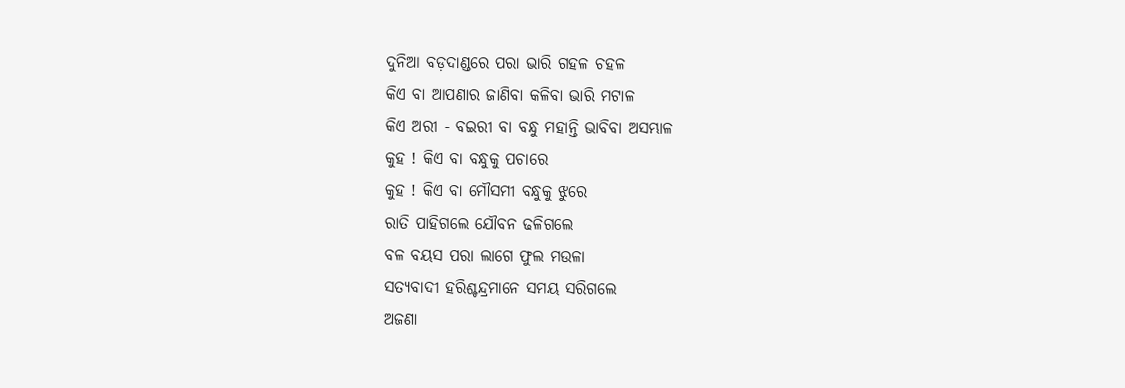ଦୁନିଆ ବଡ଼ଦାଣ୍ଡରେ ପରା ଭାରି ଗହଳ ଚହଳ
କିଏ ବା ଆପଣାର ଜାଣିବା କଳିବା ଭାରି ମଟାଳ
କିଏ ଅରୀ - ବଇରୀ ବା ବନ୍ଧୁ ମହାନ୍ତି ଭାବିବା ଅସମ୍ଭାଳ
କୁହ ! କିଏ ବା ବନ୍ଧୁକୁ ପଚାରେ
କୁହ ! କିଏ ବା ମୌସମୀ ବନ୍ଧୁକୁ ଝୁରେ
ରାତି ପାହିଗଲେ ଯୌବନ ଢଳିଗଲେ
ବଳ ବୟସ ପରା ଲାଗେ ଫୁଲ ମଉଳା
ସତ୍ୟବାଦୀ ହରିଶ୍ଚନ୍ଦ୍ରମାନେ ସମୟ ସରିଗଲେ
ଅଜଣା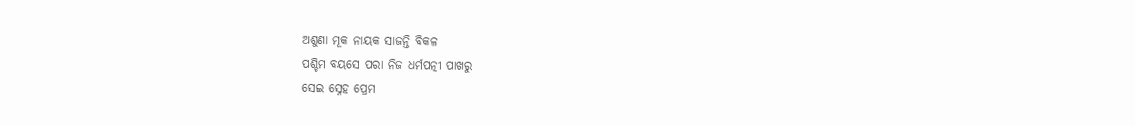ଅଶୁଣା ମୂକ ନାୟକ ସାଜନ୍ତି ବିକଳ
ପଶ୍ଚିମ ବୟସେ ପରା ନିଜ ଧର୍ମପତ୍ନୀ ପାଖରୁ
ସେଇ ସ୍ନେହ ପ୍ରେମ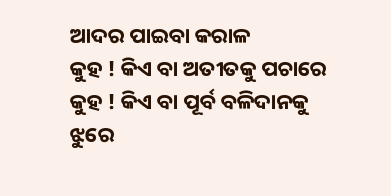ଆଦର ପାଇବା କରାଳ
କୁହ ! କିଏ ବା ଅତୀତକୁ ପଚାରେ
କୁହ ! କିଏ ବା ପୂର୍ବ ବଳିଦାନକୁ ଝୁରେ